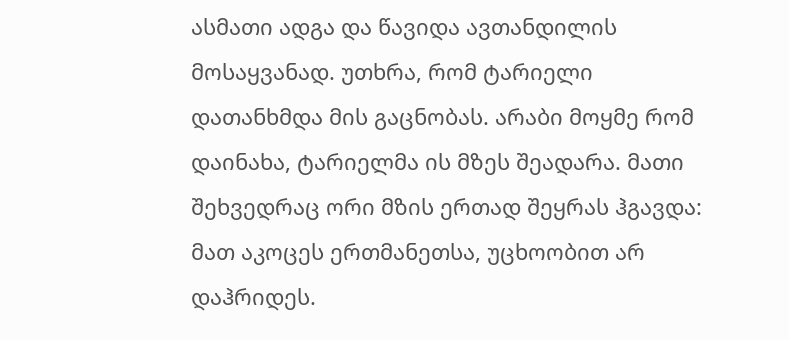ასმათი ადგა და წავიდა ავთანდილის მოსაყვანად. უთხრა, რომ ტარიელი დათანხმდა მის გაცნობას. არაბი მოყმე რომ დაინახა, ტარიელმა ის მზეს შეადარა. მათი შეხვედრაც ორი მზის ერთად შეყრას ჰგავდა: მათ აკოცეს ერთმანეთსა, უცხოობით არ დაჰრიდეს.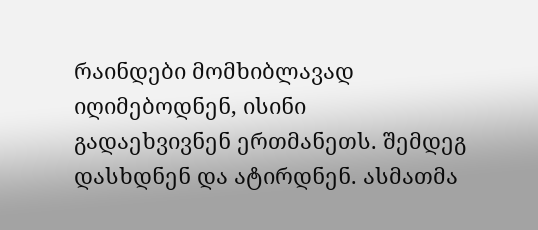რაინდები მომხიბლავად იღიმებოდნენ, ისინი გადაეხვივნენ ერთმანეთს. შემდეგ დასხდნენ და ატირდნენ. ასმათმა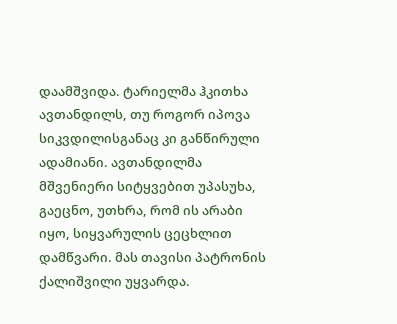დაამშვიდა. ტარიელმა ჰკითხა ავთანდილს, თუ როგორ იპოვა სიკვდილისგანაც კი განწირული ადამიანი. ავთანდილმა მშვენიერი სიტყვებით უპასუხა, გაეცნო, უთხრა, რომ ის არაბი იყო, სიყვარულის ცეცხლით დამწვარი. მას თავისი პატრონის ქალიშვილი უყვარდა.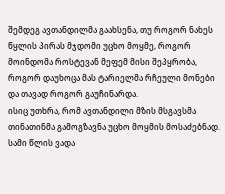შემდეგ ავთანდილმა გაახსენა, თუ როგორ ნახეს წყლის პირას მჯდომი უცხო მოყმე, როგორ მოინდომა როსტევან მეფემ მისი შეპყრობა, როგორ დაუხოცა მას ტარიელმა რჩეული მონები და თავად როგორ გაუჩინარდა.
ისიც უთხრა, რომ ავთანდილი მზის მსგავსმა თინათინმა გამოგზავნა უცხო მოყმის მოსაძებნად. სამი წლის ვადა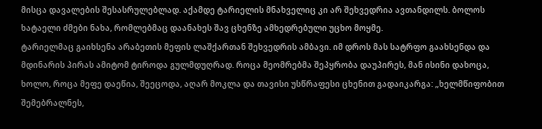მისცა დავალების შესასრულებლად. აქამდე ტარიელის მნახველიც კი არ შეხვედრია ავთანდილს. ბოლოს ხატაელი ძმები ნახა, რომლებმაც დაანახეს შავ ცხენზე ამხედრებული უცხო მოყმე.
ტარიელმაც გაიხსენა არაბეთის მეფის ლაშქართან შეხვედრის ამბავი. იმ დროს მას სატრფო გაახსენდა და მდინარის პირას ამიტომ ტიროდა გულმდუღრად. როცა მეომრებმა შეპყრობა დაუპირეს, მან ისინი დახოცა, ხოლო, როცა მეფე დაეწია, შეეცოდა, აღარ მოკლა და თავისი უსწრაფესი ცხენით გადაიკარგა: „ხელმწიფობით შემებრალნეს,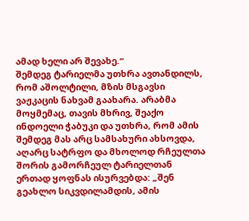ამად ხელი არ შევახე.“
შემდეგ ტარიელმა უთხრა ავთანდილს, რომ აშოლტილი, მზის მსგავსი ვაჟკაცის ნახვამ გაახარა. არაბმა მოყმემაც, თავის მხრივ, შეაქო ინდოელი ჭაბუკი და უთხრა, რომ ამის შემდეგ მას არც სამსახური ახსოვდა, აღარც სატრფო და მხოლოდ რჩეულთა შორის გამორჩეულ ტარიელთან ერთად ყოფნას ისურვებდა: „შენ გეახლო სიკვდილამდის, ამის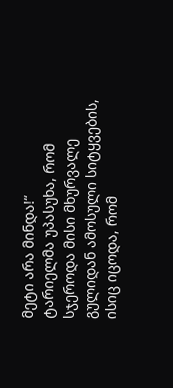მეტი არა მინდა!“
ტარიელმა უპასუხა, რომ სჯეროდა მისი მხურვალე გულიდან ამოსული სიტყვების, ისიც იცოდა, რომ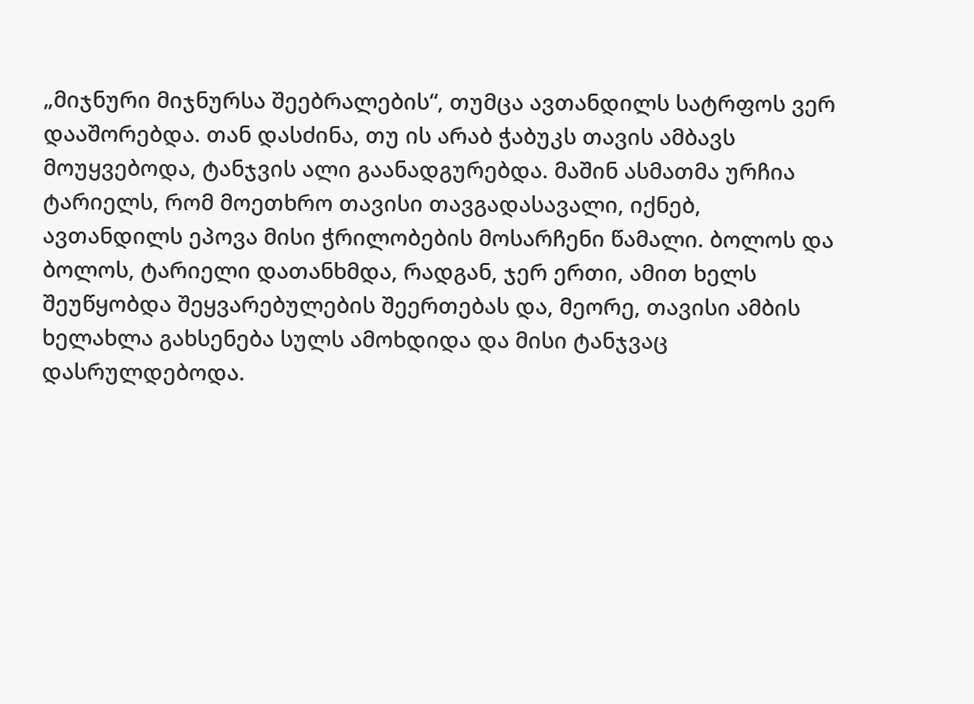„მიჯნური მიჯნურსა შეებრალების“, თუმცა ავთანდილს სატრფოს ვერ დააშორებდა. თან დასძინა, თუ ის არაბ ჭაბუკს თავის ამბავს მოუყვებოდა, ტანჯვის ალი გაანადგურებდა. მაშინ ასმათმა ურჩია ტარიელს, რომ მოეთხრო თავისი თავგადასავალი, იქნებ, ავთანდილს ეპოვა მისი ჭრილობების მოსარჩენი წამალი. ბოლოს და ბოლოს, ტარიელი დათანხმდა, რადგან, ჯერ ერთი, ამით ხელს შეუწყობდა შეყვარებულების შეერთებას და, მეორე, თავისი ამბის ხელახლა გახსენება სულს ამოხდიდა და მისი ტანჯვაც დასრულდებოდა.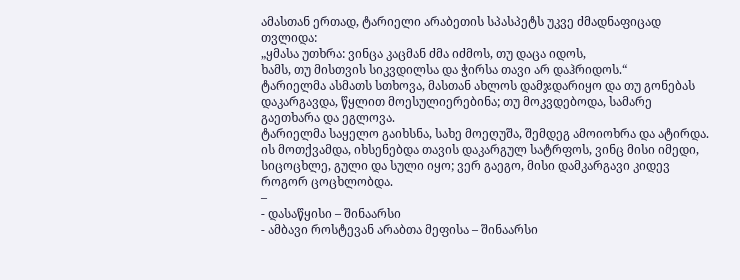ამასთან ერთად, ტარიელი არაბეთის სპასპეტს უკვე ძმადნაფიცად თვლიდა:
„ყმასა უთხრა: ვინცა კაცმან ძმა იძმოს, თუ დაცა იდოს,
ხამს, თუ მისთვის სიკვდილსა და ჭირსა თავი არ დაჰრიდოს.“
ტარიელმა ასმათს სთხოვა, მასთან ახლოს დამჯდარიყო და თუ გონებას დაკარგავდა, წყლით მოესულიერებინა; თუ მოკვდებოდა, სამარე გაეთხარა და ეგლოვა.
ტარიელმა საყელო გაიხსნა, სახე მოეღუშა, შემდეგ ამოიოხრა და ატირდა. ის მოთქვამდა, იხსენებდა თავის დაკარგულ სატრფოს, ვინც მისი იმედი, სიცოცხლე, გული და სული იყო; ვერ გაეგო, მისი დამკარგავი კიდევ როგორ ცოცხლობდა.
–
- დასაწყისი – შინაარსი
- ამბავი როსტევან არაბთა მეფისა – შინაარსი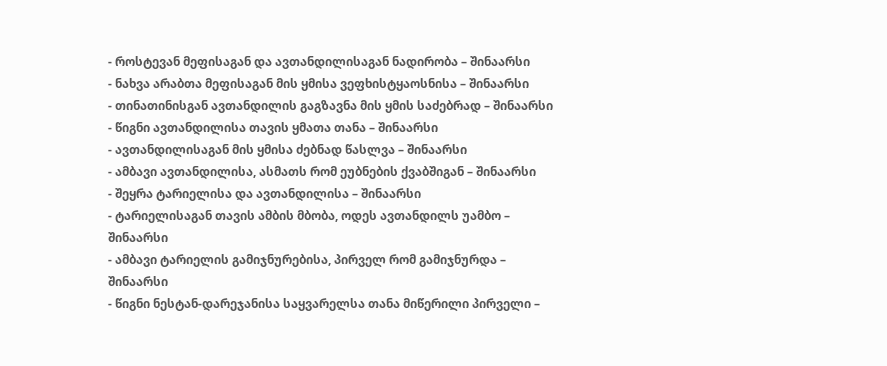- როსტევან მეფისაგან და ავთანდილისაგან ნადირობა – შინაარსი
- ნახვა არაბთა მეფისაგან მის ყმისა ვეფხისტყაოსნისა – შინაარსი
- თინათინისგან ავთანდილის გაგზავნა მის ყმის საძებრად – შინაარსი
- წიგნი ავთანდილისა თავის ყმათა თანა – შინაარსი
- ავთანდილისაგან მის ყმისა ძებნად წასლვა – შინაარსი
- ამბავი ავთანდილისა, ასმათს რომ ეუბნების ქვაბშიგან – შინაარსი
- შეყრა ტარიელისა და ავთანდილისა – შინაარსი
- ტარიელისაგან თავის ამბის მბობა, ოდეს ავთანდილს უამბო – შინაარსი
- ამბავი ტარიელის გამიჯნურებისა, პირველ რომ გამიჯნურდა – შინაარსი
- წიგნი ნესტან-დარეჯანისა საყვარელსა თანა მიწერილი პირველი –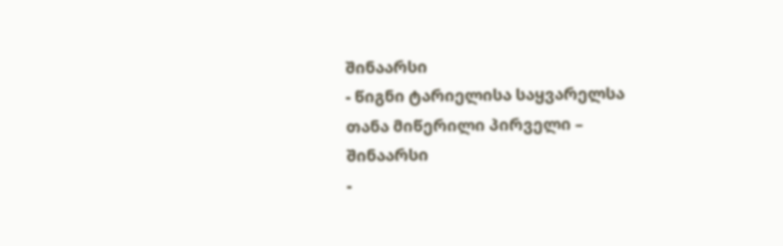შინაარსი
- წიგნი ტარიელისა საყვარელსა თანა მიწერილი პირველი – შინაარსი
-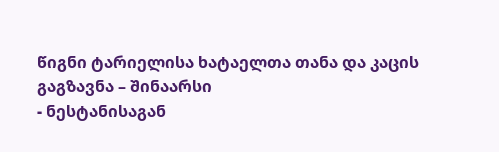წიგნი ტარიელისა ხატაელთა თანა და კაცის გაგზავნა – შინაარსი
- ნესტანისაგან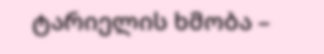ტარიელის ხმობა –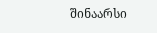შინაარსი